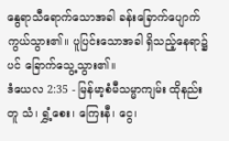နွေရာသီရောက်သောအခါ ခန်းခြောက်ပျောက်ကွယ်သွား၏။ ပူပြင်းသောအခါ ရှိသည့်နေရာ၌ပင် ခြောက်သွေ့သွား၏။
ဒံယေလ 2:35 - မြန်မာ့စံမီသမ္မာကျမ်း ထိုနည်းတူ သံ၊ ရွှံ့စေး၊ ကြေးနီ၊ ငွေ၊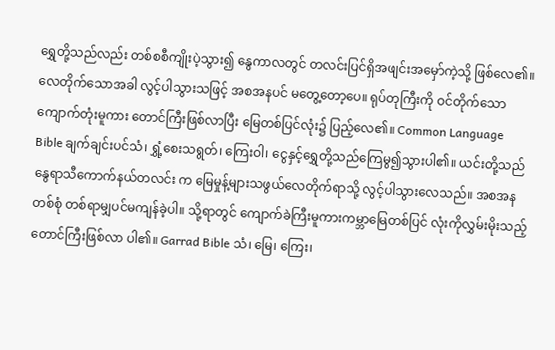ရွှေတို့သည်လည်း တစ်စစီကျိုးပဲ့သွား၍ နွေကာလတွင် တလင်းပြင်ရှိအဖျင်းအမှော်ကဲ့သို့ ဖြစ်လေ၏။ လေတိုက်သောအခါ လွင့်ပါသွားသဖြင့် အစအနပင် မတွေ့တော့ပေ။ ရုပ်တုကြီးကို ဝင်တိုက်သောကျောက်တုံးမူကား တောင်ကြီးဖြစ်လာပြီး မြေတစ်ပြင်လုံး၌ ပြည့်လေ၏။ Common Language Bible ချက်ချင်းပင်သံ၊ ရွှံ့စေးသရွတ်၊ ကြေးဝါ၊ ငွေနှင့်ရွှေတို့သည်ကြေမွ၍သွားပါ၏။ ယင်းတို့သည်နွေရာသီကောက်နယ်တလင်း က မြေမှုန့်များသဖွယ်လေတိုက်ရာသို့ လွင့်ပါသွားလေသည်။ အစအနတစ်စုံ တစ်ရာမျှပင်မကျန်ခဲ့ပါ။ သို့ရာတွင် ကျောက်ခဲကြီးမူကားကမ္ဘာမြေတစ်ပြင် လုံးကိုလွှမ်းမိုးသည့်တောင်ကြီးဖြစ်လာ ပါ၏။ Garrad Bible သံ၊ မြေ၊ ကြေး၊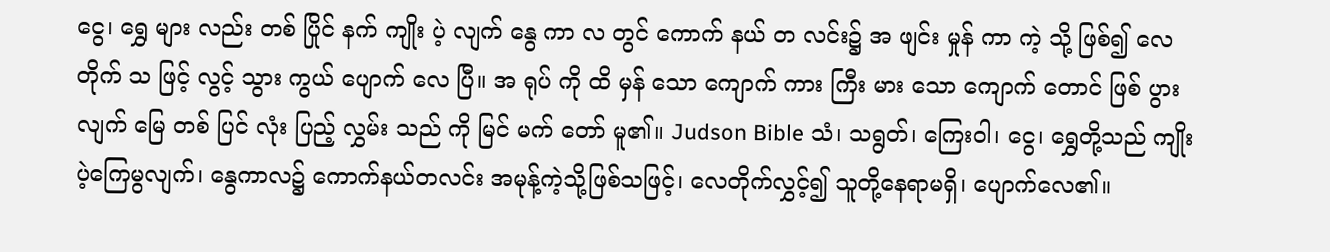ငွေ၊ ရွှေ များ လည်း တစ် ပြိုင် နက် ကျိုး ပဲ့ လျက် နွေ ကာ လ တွင် ကောက် နယ် တ လင်း၌ အ ဖျင်း မှုန် ကာ ကဲ့ သို့ ဖြစ်၍ လေ တိုက် သ ဖြင့် လွင့် သွား ကွယ် ပျောက် လေ ပြီ။ အ ရုပ် ကို ထိ မှန် သော ကျောက် ကား ကြီး မား သော ကျောက် တောင် ဖြစ် ပွား လျက် မြေ တစ် ပြင် လုံး ပြည့် လွှမ်း သည် ကို မြင် မက် တော် မူ၏။ Judson Bible သံ၊ သရွတ်၊ ကြေးဝါ၊ ငွေ၊ ရွှေတို့သည် ကျိုးပဲ့ကြေမွလျက်၊ နွေကာလ၌ ကောက်နယ်တလင်း အမုန့်ကဲ့သို့ဖြစ်သဖြင့်၊ လေတိုက်လွှင့်၍ သူတို့နေရာမရှိ၊ ပျောက်လေ၏။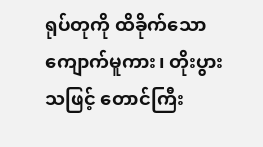ရုပ်တုကို ထိခိုက်သော ကျောက်မူကား၊ တိုးပွားသဖြင့် တောင်ကြီး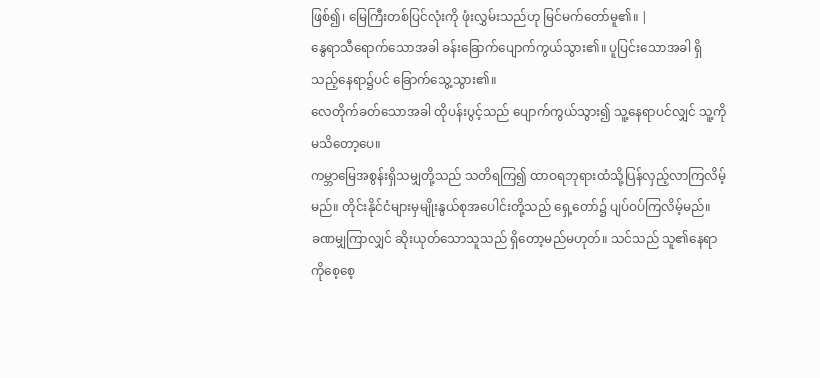ဖြစ်၍၊ မြေကြီးတစ်ပြင်လုံးကို ဖုံးလွှမ်းသည်ဟု မြင်မက်တော်မူ၏။ |
နွေရာသီရောက်သောအခါ ခန်းခြောက်ပျောက်ကွယ်သွား၏။ ပူပြင်းသောအခါ ရှိသည့်နေရာ၌ပင် ခြောက်သွေ့သွား၏။
လေတိုက်ခတ်သောအခါ ထိုပန်းပွင့်သည် ပျောက်ကွယ်သွား၍ သူ့နေရာပင်လျှင် သူ့ကိုမသိတော့ပေ။
ကမ္ဘာမြေအစွန်းရှိသမျှတို့သည် သတိရကြ၍ ထာဝရဘုရားထံသို့ပြန်လှည့်လာကြလိမ့်မည်။ တိုင်းနိုင်ငံများမှမျိုးနွယ်စုအပေါင်းတို့သည် ရှေ့တော်၌ ပျပ်ဝပ်ကြလိမ့်မည်။
ခဏမျှကြာလျှင် ဆိုးယုတ်သောသူသည် ရှိတော့မည်မဟုတ်။ သင်သည် သူ၏နေရာကိုစေ့စေ့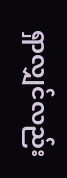ရှာလျှင်လည်း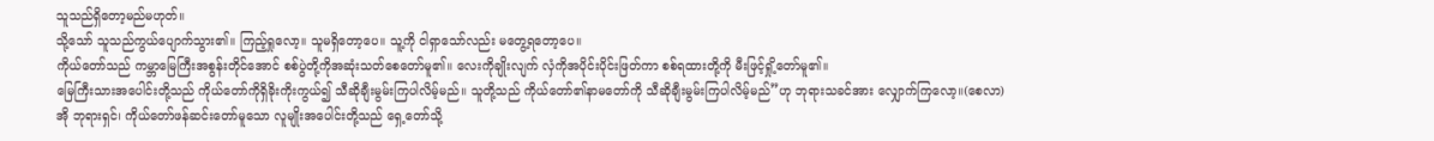သူသည်ရှိတော့မည်မဟုတ်။
သို့သော် သူသည်ကွယ်ပျောက်သွား၏။ ကြည့်ရှုလော့။ သူမရှိတော့ပေ။ သူ့ကို ငါရှာသော်လည်း မတွေ့ရတော့ပေ။
ကိုယ်တော်သည် ကမ္ဘာမြေကြီးအစွန်းတိုင်အောင် စစ်ပွဲတို့ကိုအဆုံးသတ်စေတော်မူ၏။ လေးကိုချိုးလျက် လှံကိုအပိုင်းပိုင်းဖြတ်ကာ စစ်ရထားတို့ကို မီးဖြင့်ရှို့တော်မူ၏။
မြေကြီးသားအပေါင်းတို့သည် ကိုယ်တော်ကိုရှိခိုးကိုးကွယ်၍ သီဆိုချီးမွမ်းကြပါလိမ့်မည်။ သူတို့သည် ကိုယ်တော်၏နာမတော်ကို သီဆိုချီးမွမ်းကြပါလိမ့်မည်”ဟု ဘုရားသခင်အား လျှောက်ကြလော့။(စေလာ)
အို ဘုရားရှင်၊ ကိုယ်တော်ဖန်ဆင်းတော်မူသော လူမျိုးအပေါင်းတို့သည် ရှေ့တော်သို့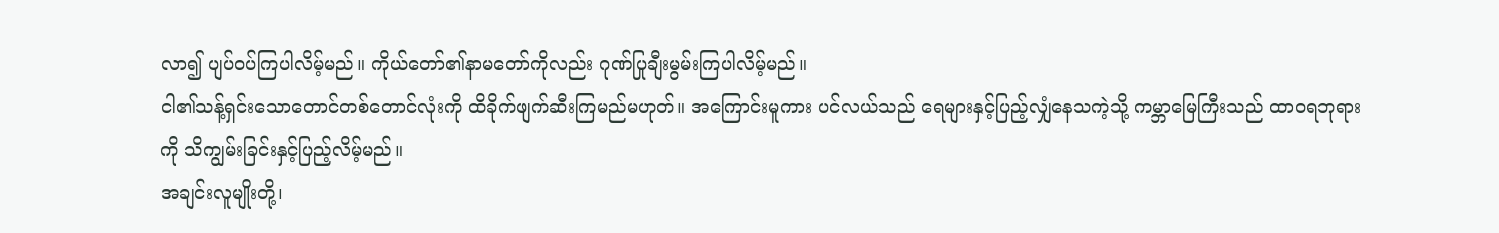လာ၍ ပျပ်ဝပ်ကြပါလိမ့်မည်။ ကိုယ်တော်၏နာမတော်ကိုလည်း ဂုဏ်ပြုချီးမွမ်းကြပါလိမ့်မည်။
ငါ၏သန့်ရှင်းသောတောင်တစ်တောင်လုံးကို ထိခိုက်ဖျက်ဆီးကြမည်မဟုတ်။ အကြောင်းမူကား ပင်လယ်သည် ရေများနှင့်ပြည့်လျှံနေသကဲ့သို့ ကမ္ဘာမြေကြီးသည် ထာဝရဘုရားကို သိကျွမ်းခြင်းနှင့်ပြည့်လိမ့်မည်။
အချင်းလူမျိုးတို့၊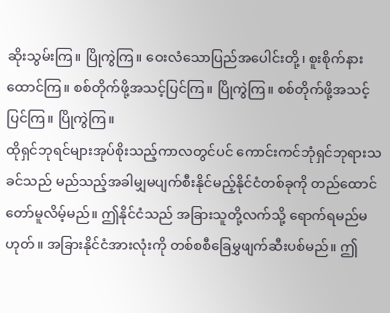ဆိုးသွမ်းကြ။ ပြိုကွဲကြ။ ဝေးလံသောပြည်အပေါင်းတို့၊ စူးစိုက်နားထောင်ကြ။ စစ်တိုက်ဖို့အသင့်ပြင်ကြ။ ပြိုကွဲကြ။ စစ်တိုက်ဖို့အသင့်ပြင်ကြ။ ပြိုကွဲကြ။
ထိုရှင်ဘုရင်များအုပ်စိုးသည့်ကာလတွင်ပင် ကောင်းကင်ဘုံရှင်ဘုရားသခင်သည် မည်သည့်အခါမျှမပျက်စီးနိုင်မည့်နိုင်ငံတစ်ခုကို တည်ထောင်တော်မူလိမ့်မည်။ ဤနိုင်ငံသည် အခြားသူတို့လက်သို့ ရောက်ရမည်မဟုတ်။ အခြားနိုင်ငံအားလုံးကို တစ်စစီခြေမွှဖျက်ဆီးပစ်မည်။ ဤ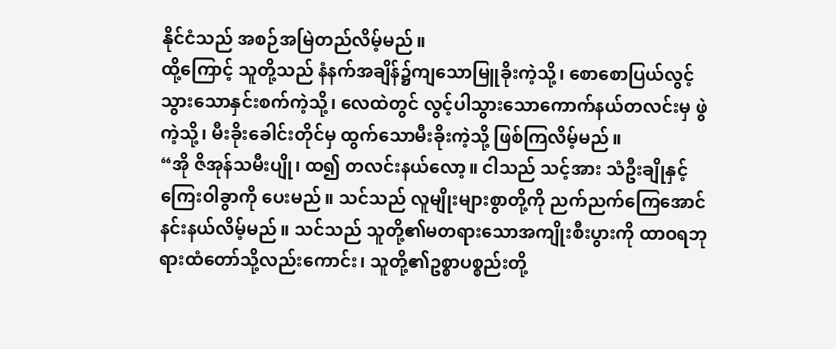နိုင်ငံသည် အစဉ်အမြဲတည်လိမ့်မည်။
ထို့ကြောင့် သူတို့သည် နံနက်အချိန်၌ကျသောမြူခိုးကဲ့သို့၊ စောစောပြယ်လွင့်သွားသောနှင်းစက်ကဲ့သို့၊ လေထဲတွင် လွင့်ပါသွားသောကောက်နယ်တလင်းမှ ဖွဲကဲ့သို့၊ မီးခိုးခေါင်းတိုင်မှ ထွက်သောမီးခိုးကဲ့သို့ ဖြစ်ကြလိမ့်မည်။
“အို ဇိအုန်သမီးပျို၊ ထ၍ တလင်းနယ်လော့။ ငါသည် သင့်အား သံဦးချိုနှင့် ကြေးဝါခွာကို ပေးမည်။ သင်သည် လူမျိုးများစွာတို့ကို ညက်ညက်ကြေအောင် နင်းနယ်လိမ့်မည်။ သင်သည် သူတို့၏မတရားသောအကျိုးစီးပွားကို ထာဝရဘုရားထံတော်သို့လည်းကောင်း၊ သူတို့၏ဥစ္စာပစ္စည်းတို့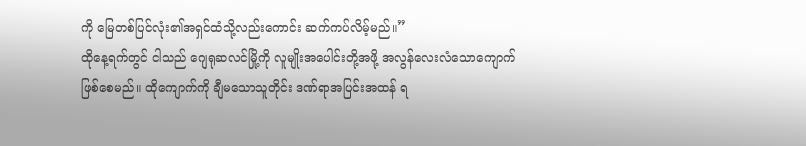ကို မြေတစ်ပြင်လုံး၏အရှင်ထံသို့လည်းကောင်း ဆက်ကပ်လိမ့်မည်။”
ထိုနေ့ရက်တွင် ငါသည် ဂျေရုဆလင်မြို့ကို လူမျိုးအပေါင်းတို့အဖို့ အလွန်လေးလံသောကျောက် ဖြစ်စေမည်။ ထိုကျောက်ကို ချီမသောသူတိုင်း ဒဏ်ရာအပြင်းအထန် ရ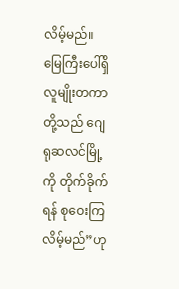လိမ့်မည်။ မြေကြီးပေါ်ရှိ လူမျိုးတကာတို့သည် ဂျေရုဆလင်မြို့ကို တိုက်ခိုက်ရန် စုဝေးကြလိမ့်မည်”ဟု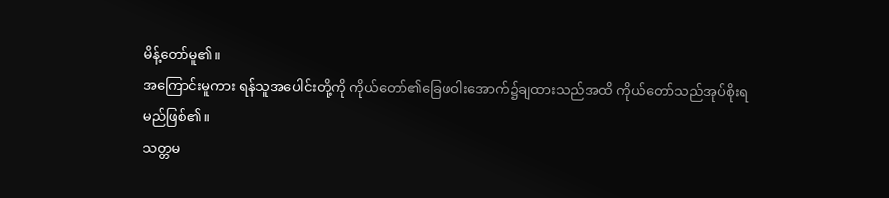မိန့်တော်မူ၏။
အကြောင်းမူကား ရန်သူအပေါင်းတို့ကို ကိုယ်တော်၏ခြေဖဝါးအောက်၌ချထားသည်အထိ ကိုယ်တော်သည်အုပ်စိုးရမည်ဖြစ်၏။
သတ္တမ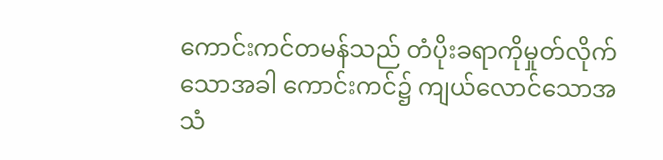ကောင်းကင်တမန်သည် တံပိုးခရာကိုမှုတ်လိုက်သောအခါ ကောင်းကင်၌ ကျယ်လောင်သောအသံ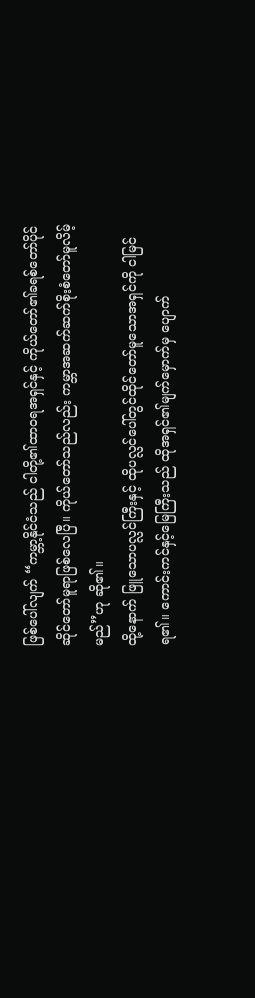ဖြစ်ပေါ်လျက် “ကမ္ဘာ့နိုင်ငံသည် ငါတို့၏ထာဝရအရှင်နှင့် ကိုယ်တော်၏ခရစ်တော်ပိုင်ဆိုင်တော်မူရာဖြစ်လေပြီ။ ကိုယ်တော်သည်လည်း ကမ္ဘာအဆက်ဆက်စိုးစံတော်မူလိမ့်မည်”ဟု ဆို၏။
ထို့နောက် ဖြူသောပလ္လင်ကြီးနှင့် ထိုပလ္လင်ပေါ်တွင်ထိုင်တော်မူသောအရှင်ကို ငါမြင်ရ၏။ ကောင်းကင်နှင့်မြေကြီးသည် ထိုအရှင်၏မျက်မှောက်မှ ပျောက်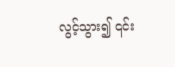လွင့်သွား၍ ၎င်း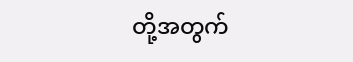တို့အတွက်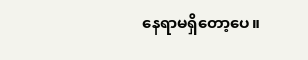နေရာမရှိတော့ပေ။